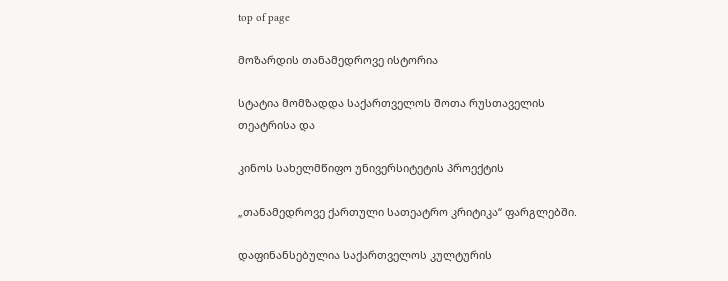top of page

მოზარდის თანამედროვე ისტორია

სტატია მომზადდა საქართველოს შოთა რუსთაველის თეატრისა და

კინოს სახელმწიფო უნივერსიტეტის პროექტის

„თანამედროვე ქართული სათეატრო კრიტიკა“ ფარგლებში.

დაფინანსებულია საქართველოს კულტურის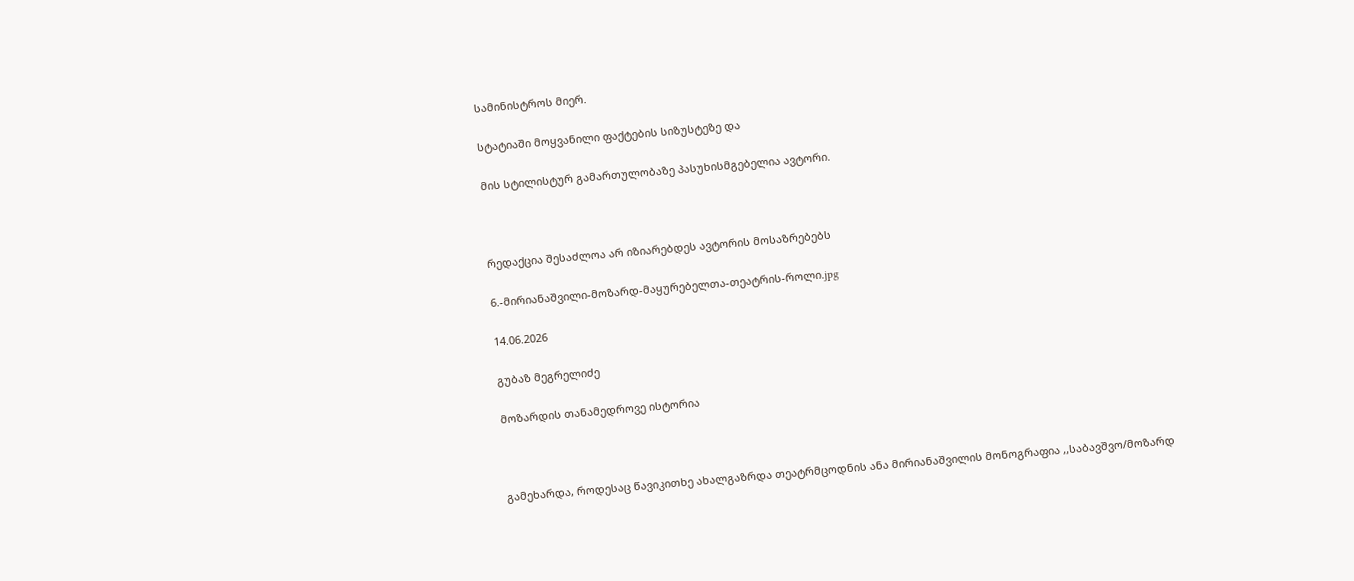სამინისტროს მიერ.

სტატიაში მოყვანილი ფაქტების სიზუსტეზე და

მის სტილისტურ გამართულობაზე პასუხისმგებელია ავტორი.



რედაქცია შესაძლოა არ იზიარებდეს ავტორის მოსაზრებებს

6.-მირიანაშვილი-მოზარდ-მაყურებელთა-თეატრის-როლი.jpg

14.06.2026

გუბაზ მეგრელიძე

მოზარდის თანამედროვე ისტორია



გამეხარდა, როდესაც წავიკითხე ახალგაზრდა თეატრმცოდნის ანა მირიანაშვილის მონოგრაფია ,,საბავშვო/მოზარდ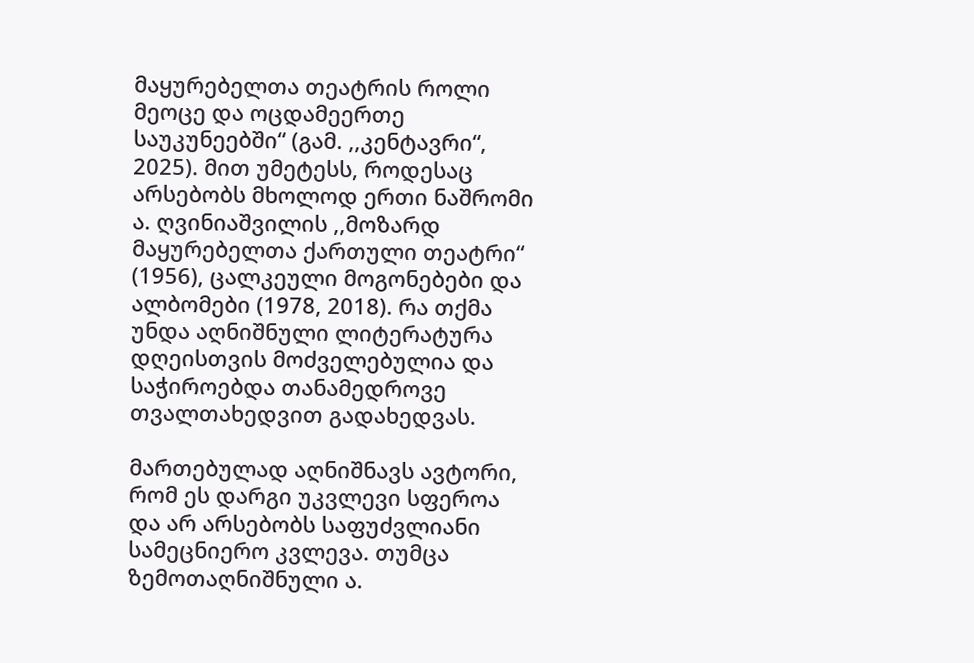მაყურებელთა თეატრის როლი მეოცე და ოცდამეერთე საუკუნეებში“ (გამ. ,,კენტავრი“, 2025). მით უმეტესს, როდესაც არსებობს მხოლოდ ერთი ნაშრომი ა. ღვინიაშვილის ,,მოზარდ მაყურებელთა ქართული თეატრი“ (1956), ცალკეული მოგონებები და ალბომები (1978, 2018). რა თქმა უნდა აღნიშნული ლიტერატურა დღეისთვის მოძველებულია და საჭიროებდა თანამედროვე თვალთახედვით გადახედვას.

მართებულად აღნიშნავს ავტორი, რომ ეს დარგი უკვლევი სფეროა და არ არსებობს საფუძვლიანი სამეცნიერო კვლევა. თუმცა ზემოთაღნიშნული ა.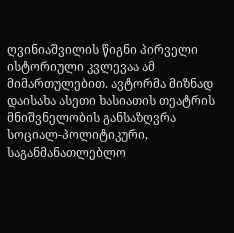ღვინიაშვილის წიგნი პირველი ისტორიული კვლევაა ამ მიმართულებით. ავტორმა მიზნად დაისახა ასეთი ხასიათის თეატრის მნიშვნელობის განსაზღვრა სოციალ-პოლიტიკური, საგანმანათლებლო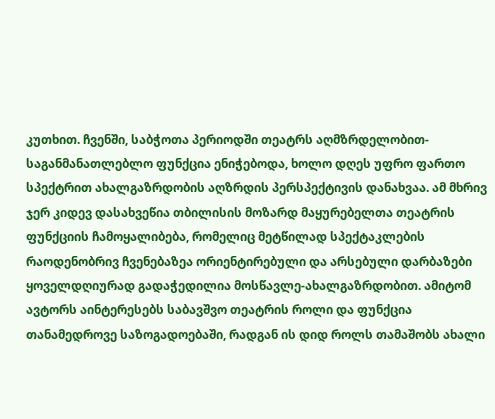კუთხით. ჩვენში, საბჭოთა პერიოდში თეატრს აღმზრდელობით-საგანმანათლებლო ფუნქცია ენიჭებოდა, ხოლო დღეს უფრო ფართო სპექტრით ახალგაზრდობის აღზრდის პერსპექტივის დანახვაა. ამ მხრივ ჯერ კიდევ დასახვეწია თბილისის მოზარდ მაყურებელთა თეატრის ფუნქციის ჩამოყალიბება, რომელიც მეტწილად სპექტაკლების რაოდენობრივ ჩვენებაზეა ორიენტირებული და არსებული დარბაზები ყოველდღიურად გადაჭედილია მოსწავლე-ახალგაზრდობით. ამიტომ ავტორს აინტერესებს საბავშვო თეატრის როლი და ფუნქცია თანამედროვე საზოგადოებაში, რადგან ის დიდ როლს თამაშობს ახალი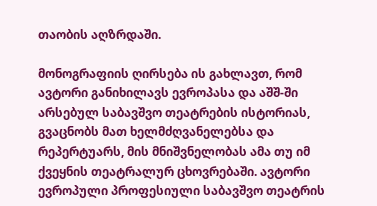თაობის აღზრდაში.

მონოგრაფიის ღირსება ის გახლავთ, რომ ავტორი განიხილავს ევროპასა და აშშ-ში არსებულ საბავშვო თეატრების ისტორიას, გვაცნობს მათ ხელმძღვანელებსა და რეპერტუარს, მის მნიშვნელობას ამა თუ იმ ქვეყნის თეატრალურ ცხოვრებაში. ავტორი ევროპული პროფესიული საბავშვო თეატრის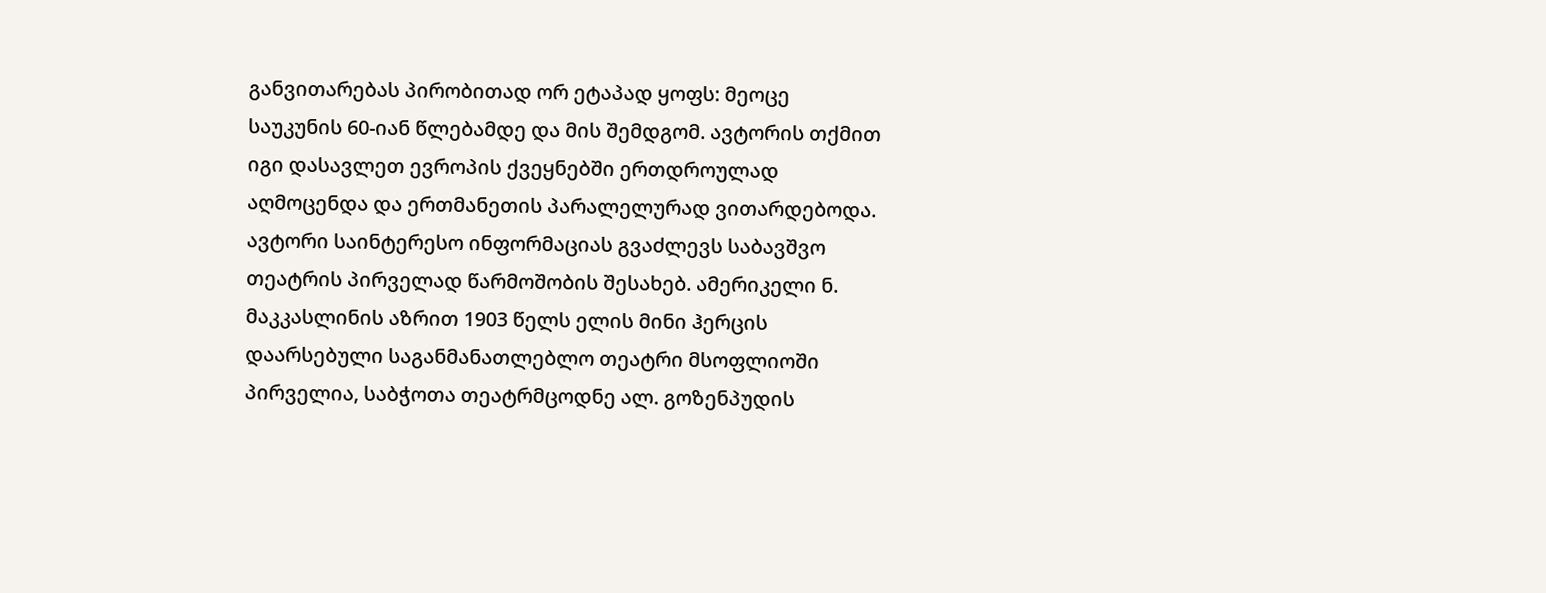განვითარებას პირობითად ორ ეტაპად ყოფს: მეოცე საუკუნის 60-იან წლებამდე და მის შემდგომ. ავტორის თქმით იგი დასავლეთ ევროპის ქვეყნებში ერთდროულად აღმოცენდა და ერთმანეთის პარალელურად ვითარდებოდა. ავტორი საინტერესო ინფორმაციას გვაძლევს საბავშვო თეატრის პირველად წარმოშობის შესახებ. ამერიკელი ნ. მაკკასლინის აზრით 1903 წელს ელის მინი ჰერცის დაარსებული საგანმანათლებლო თეატრი მსოფლიოში პირველია, საბჭოთა თეატრმცოდნე ალ. გოზენპუდის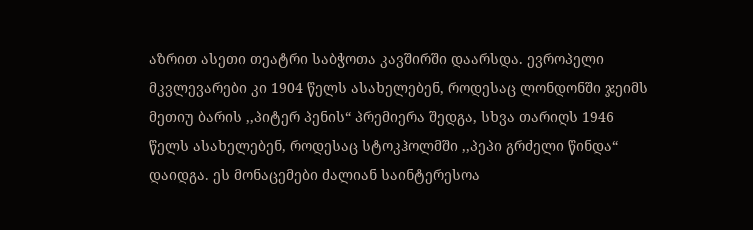აზრით ასეთი თეატრი საბჭოთა კავშირში დაარსდა. ევროპელი მკვლევარები კი 1904 წელს ასახელებენ, როდესაც ლონდონში ჯეიმს მეთიუ ბარის ,,პიტერ პენის“ პრემიერა შედგა, სხვა თარიღს 1946 წელს ასახელებენ, როდესაც სტოკჰოლმში ,,პეპი გრძელი წინდა“ დაიდგა. ეს მონაცემები ძალიან საინტერესოა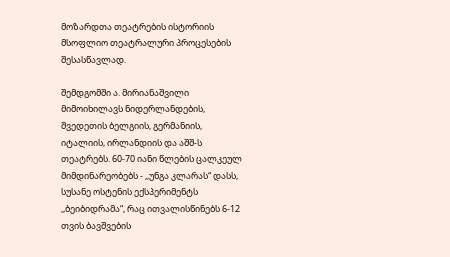მოზარდთა თეატრების ისტორიის მსოფლიო თეატრალური პროცესების შესასწავლად.

შემდგომში ა. მირიანაშვილი მიმოიხილავს ნიდერლანდების, შვედეთის ბელგიის, გერმანიის, იტალიის, ირლანდიის და აშშ-ს თეატრებს. 60-70 იანი წლების ცალკეულ მიმდინარეობებს - ,,უნგა კლარას“ დასს, სუსანე ოსტენის ექსპერიმენტს  ,,ბეიბიდრამა“, რაც ითვალისწინებს 6-12 თვის ბავშვების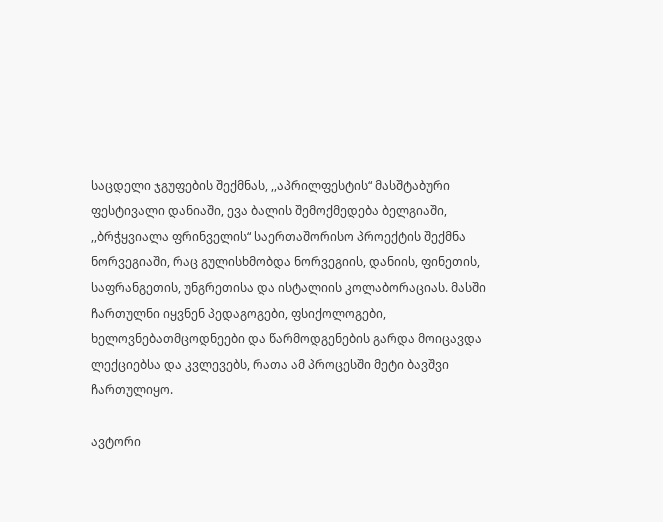საცდელი ჯგუფების შექმნას, ,,აპრილფესტის“ მასშტაბური ფესტივალი დანიაში, ევა ბალის შემოქმედება ბელგიაში, ,,ბრჭყვიალა ფრინველის“ საერთაშორისო პროექტის შექმნა ნორვეგიაში, რაც გულისხმობდა ნორვეგიის, დანიის, ფინეთის, საფრანგეთის, უნგრეთისა და ისტალიის კოლაბორაციას. მასში ჩართულნი იყვნენ პედაგოგები, ფსიქოლოგები, ხელოვნებათმცოდნეები და წარმოდგენების გარდა მოიცავდა ლექციებსა და კვლევებს, რათა ამ პროცესში მეტი ბავშვი ჩართულიყო.

ავტორი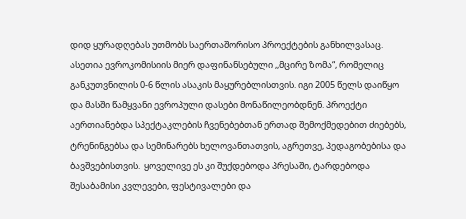დიდ ყურადღებას უთმობს საერთაშორისო პროექტების განხილვასაც. ასეთია ევროკომისიის მიერ დაფინანსებული ,,მცირე ზომა“, რომელიც განკუთვნილის 0-6 წლის ასაკის მაყურებლისთვის. იგი 2005 წელს დაიწყო და მასში წამყვანი ევროპული დასები მონაწილეობდნენ. პროექტი აერთიანებდა სპექტაკლების ჩვენებებთან ერთად შემოქმედებით ძიებებს, ტრენინგებსა და სემინარებს ხელოვანთათვის, აგრეთვე, პედაგობებისა და ბავშვებისთვის.  ყოველივე ეს კი შუქდებოდა პრესაში, ტარდებოდა შესაბამისი კვლევები, ფესტივალები და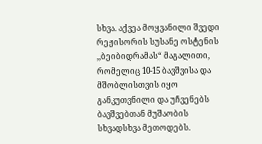სხვა. აქვეა მოყვანილი შვედი რეჟისორის სუსანე ოსტენის ,,ბეიბიდრამას“ მაგალითი, რომელიც 10-15 ბავშვისა და მშობლისთვის იყო განკუთვნილი და უჩვენებს ბავშვებთან მუშაობის სხვადსხვა მეთოდებს.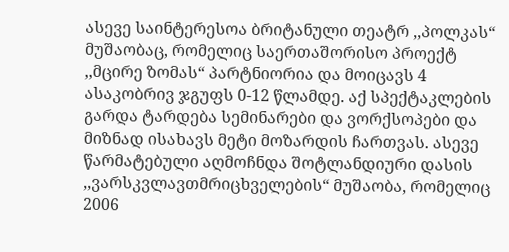ასევე საინტერესოა ბრიტანული თეატრ ,,პოლკას“ მუშაობაც, რომელიც საერთაშორისო პროექტ ,,მცირე ზომას“ პარტნიორია და მოიცავს 4 ასაკობრივ ჯგუფს 0-12 წლამდე. აქ სპექტაკლების გარდა ტარდება სემინარები და ვორქსოპები და მიზნად ისახავს მეტი მოზარდის ჩართვას. ასევე წარმატებული აღმოჩნდა შოტლანდიური დასის ,,ვარსკვლავთმრიცხველების“ მუშაობა, რომელიც 2006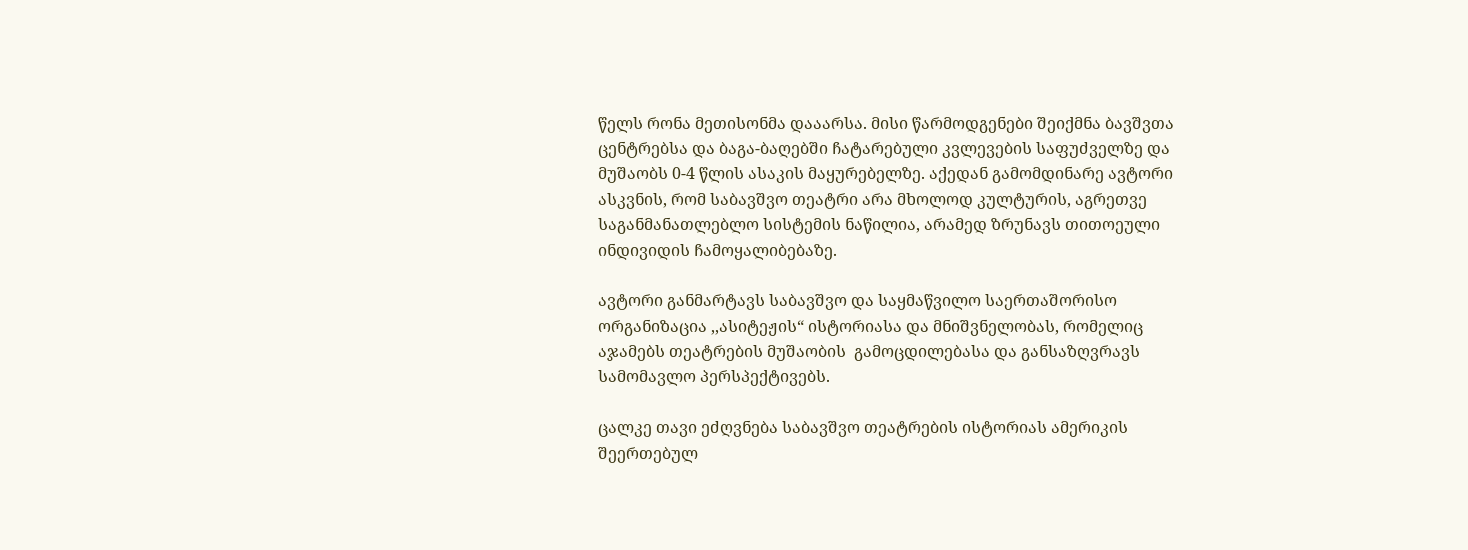წელს რონა მეთისონმა დააარსა. მისი წარმოდგენები შეიქმნა ბავშვთა ცენტრებსა და ბაგა-ბაღებში ჩატარებული კვლევების საფუძველზე და მუშაობს 0-4 წლის ასაკის მაყურებელზე. აქედან გამომდინარე ავტორი ასკვნის, რომ საბავშვო თეატრი არა მხოლოდ კულტურის, აგრეთვე საგანმანათლებლო სისტემის ნაწილია, არამედ ზრუნავს თითოეული ინდივიდის ჩამოყალიბებაზე.

ავტორი განმარტავს საბავშვო და საყმაწვილო საერთაშორისო ორგანიზაცია ,,ასიტეჟის“ ისტორიასა და მნიშვნელობას, რომელიც აჯამებს თეატრების მუშაობის  გამოცდილებასა და განსაზღვრავს სამომავლო პერსპექტივებს.

ცალკე თავი ეძღვნება საბავშვო თეატრების ისტორიას ამერიკის შეერთებულ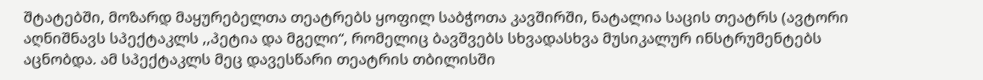შტატებში, მოზარდ მაყურებელთა თეატრებს ყოფილ საბჭოთა კავშირში, ნატალია საცის თეატრს (ავტორი აღნიშნავს სპექტაკლს ,,პეტია და მგელი“, რომელიც ბავშვებს სხვადასხვა მუსიკალურ ინსტრუმენტებს აცნობდა. ამ სპექტაკლს მეც დავესწარი თეატრის თბილისში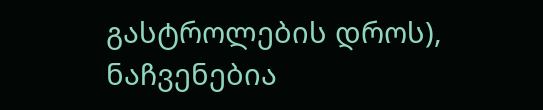გასტროლების დროს), ნაჩვენებია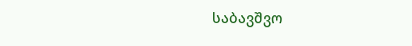საბავშვო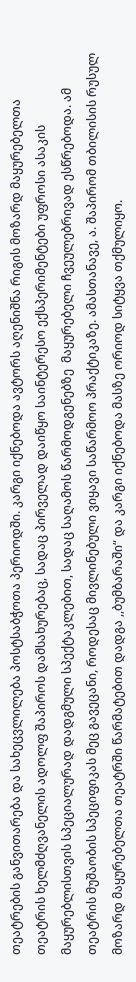თეატრების განვითარება და სახეცვლილება პოსტსაბჭოთა პერიოდში. კარგი იქნებოდა ავტორს აღენიშნა რიგის მოზარდ მაყურებელთა თეატრის ხელმძღვანელის ადოლფ შაპიროს დამსახურებაც, სადაც პირველად დაიწყო საინტერესო ექსპერიმენტები უფროსი ასაკის მაყურებლისთვის სპეციალურად დადგმული სპექტაკლებით, სადაც საღამოს წარმოდგენებზე  მაყურებელი ჩვეულებრივად ესწრებოდა. ამ თეატრის მუშაობის სპეციფიკას მეც გავეცანი, როდესაც მივლინებული ვიყავი საწარმოო პრაქტიკაზე. ამასთანავე, ა. შაპირომ თბილისის რუსულ მოზარდ მაყურებელთა თეატრში წარმატებით დადგა ,,ბუმბარაში“ და კარგი იქნებოდა მასზე ორიოდ სიტყვა თქმულიყო.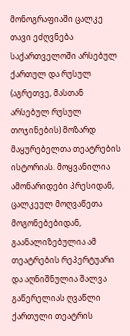მონოგრაფიაში ცალკე თავი ეძღვნება საქართველოში არსებულ ქართულ და რუსულ (აგრეთვე, მასთან არსებულ რუსულ თოჯინების) მოზარდ მაყურებელთა თეატრების ისტორიას. მოყვანილია ამონარიდები პრესიდან, ცალკეულ მოღვაწეთა მოგონებებიდან, გაანალიზებულია ამ თეატრების რეპერტუარი და აღნიშნულია შალვა გაწერელიას ღვაწლი ქართული თეატრის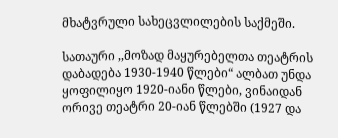მხატვრული სახეცვლილების საქმეში.

სათაური ,,მოზად მაყურებელთა თეატრის დაბადება 1930-1940 წლები“ ალბათ უნდა ყოფილიყო 1920-იანი წლები, ვინაიდან ორივე თეატრი 20-იან წლებში (1927 და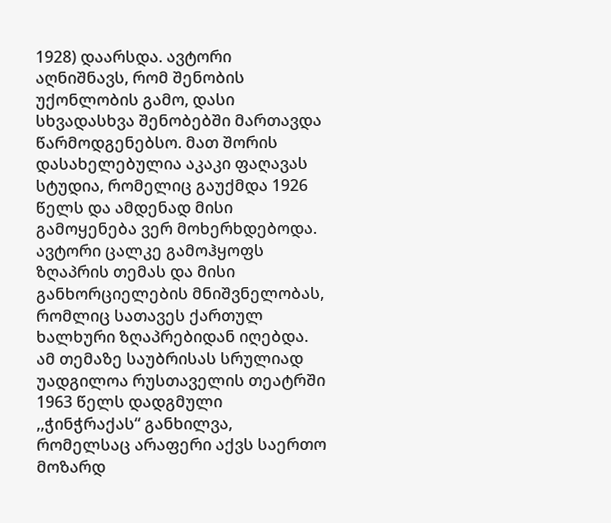1928) დაარსდა. ავტორი აღნიშნავს, რომ შენობის უქონლობის გამო, დასი სხვადასხვა შენობებში მართავდა წარმოდგენებსო. მათ შორის დასახელებულია აკაკი ფაღავას სტუდია, რომელიც გაუქმდა 1926 წელს და ამდენად მისი გამოყენება ვერ მოხერხდებოდა. ავტორი ცალკე გამოჰყოფს ზღაპრის თემას და მისი განხორციელების მნიშვნელობას, რომლიც სათავეს ქართულ ხალხური ზღაპრებიდან იღებდა. ამ თემაზე საუბრისას სრულიად უადგილოა რუსთაველის თეატრში 1963 წელს დადგმული ,,ჭინჭრაქას“ განხილვა, რომელსაც არაფერი აქვს საერთო მოზარდ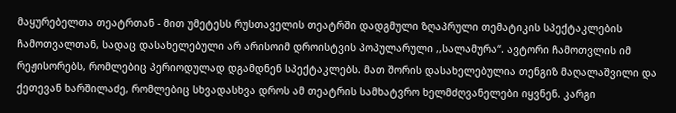მაყურებელთა თეატრთან - მით უმეტესს რუსთაველის თეატრში დადგმული ზღაპრული თემატიკის სპექტაკლების ჩამოთვალთან, სადაც დასახელებული არ არისოიმ დროისტვის პოპულარული ,,სალამურა“. ავტორი ჩამოთვლის იმ რეჟისორებს, რომლებიც პერიოდულად დგამდნენ სპექტაკლებს. მათ შორის დასახელებულია თენგიზ მაღალაშვილი და ქეთევან ხარშილაძე, რომლებიც სხვადასხვა დროს ამ თეატრის სამხატვრო ხელმძღვანელები იყვნენ. კარგი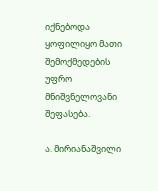იქნებოდა ყოფილიყო მათი შემოქმედების უფრო მნიშვნელოვანი შეფასება.

ა. მირიანაშვილი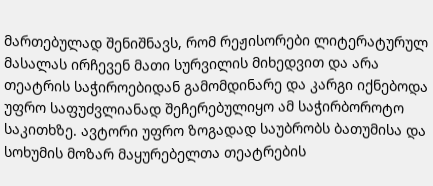მართებულად შენიშნავს, რომ რეჟისორები ლიტერატურულ მასალას ირჩევენ მათი სურვილის მიხედვით და არა თეატრის საჭიროებიდან გამომდინარე და კარგი იქნებოდა უფრო საფუძვლიანად შეჩერებულიყო ამ საჭირბოროტო საკითხზე. ავტორი უფრო ზოგადად საუბრობს ბათუმისა და სოხუმის მოზარ მაყურებელთა თეატრების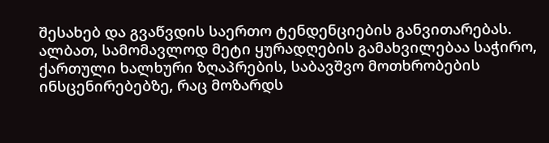შესახებ და გვაწვდის საერთო ტენდენციების განვითარებას. ალბათ, სამომავლოდ მეტი ყურადღების გამახვილებაა საჭირო, ქართული ხალხური ზღაპრების, საბავშვო მოთხრობების ინსცენირებებზე, რაც მოზარდს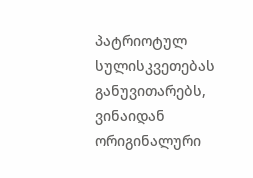პატრიოტულ სულისკვეთებას განუვითარებს, ვინაიდან ორიგინალური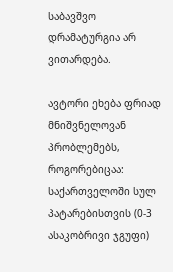საბავშვო დრამატურგია არ ვითარდება.

ავტორი ეხება ფრიად მნიშვნელოვან პრობლემებს, როგორებიცაა: საქართველოში სულ პატარებისთვის (0-3 ასაკობრივი ჯგუფი)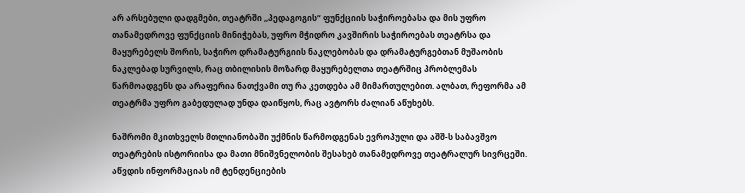არ არსებული დადგმები, თეატრში ,,პედაგოგის“ ფუნქციის საჭიროებასა და მის უფრო თანამედროვე ფუნქციის მინიჭებას, უფრო მჭიდრო კავშირის საჭიროებას თეატრსა და მაყურებელს შორის, საჭირო დრამატურგიის ნაკლებობას და დრამატურგებთან მუშაობის ნაკლებად სურვილს, რაც თბილისის მოზარდ მაყურებელთა თეატრშიც პრობლემას წარმოადგენს და არაფერია ნათქვამი თუ რა კეთდება ამ მიმართულებით. ალბათ, რეფორმა ამ თეატრმა უფრო გაბედულად უნდა დაიწყოს, რაც ავტორს ძალიან აწუხებს.

ნაშრომი მკითხველს მთლიანობაში უქმნის წარმოდგენას ევროპული და აშშ-ს საბავშვო თეატრების ისტორიისა და მათი მნიშვნელობის შესახებ თანამედროვე თეატრალურ სივრცეში. აწვდის ინფორმაციას იმ ტენდენციების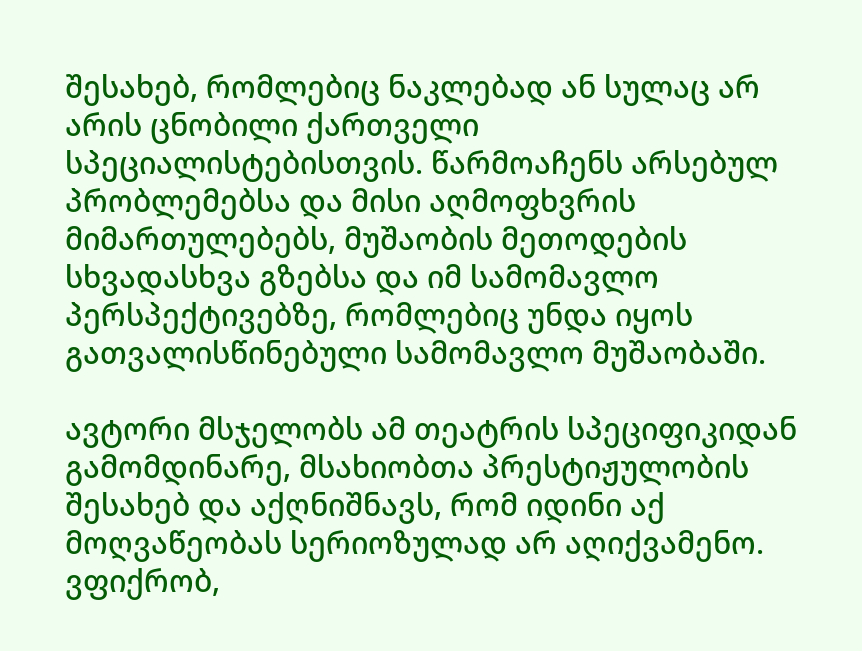შესახებ, რომლებიც ნაკლებად ან სულაც არ არის ცნობილი ქართველი სპეციალისტებისთვის. წარმოაჩენს არსებულ პრობლემებსა და მისი აღმოფხვრის მიმართულებებს, მუშაობის მეთოდების სხვადასხვა გზებსა და იმ სამომავლო პერსპექტივებზე, რომლებიც უნდა იყოს გათვალისწინებული სამომავლო მუშაობაში.

ავტორი მსჯელობს ამ თეატრის სპეციფიკიდან გამომდინარე, მსახიობთა პრესტიჟულობის შესახებ და აქღნიშნავს, რომ იდინი აქ მოღვაწეობას სერიოზულად არ აღიქვამენო. ვფიქრობ,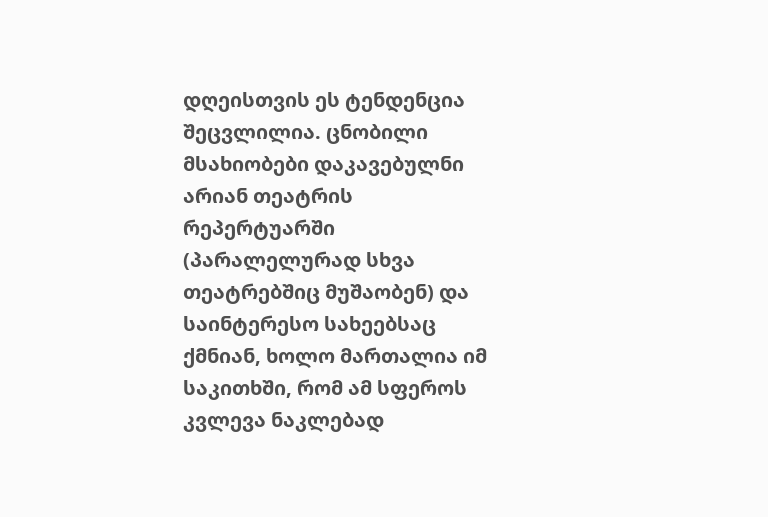დღეისთვის ეს ტენდენცია შეცვლილია. ცნობილი მსახიობები დაკავებულნი არიან თეატრის რეპერტუარში (პარალელურად სხვა თეატრებშიც მუშაობენ) და საინტერესო სახეებსაც ქმნიან, ხოლო მართალია იმ საკითხში, რომ ამ სფეროს კვლევა ნაკლებად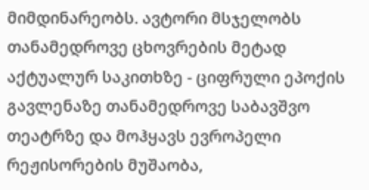მიმდინარეობს. ავტორი მსჯელობს თანამედროვე ცხოვრების მეტად აქტუალურ საკითხზე - ციფრული ეპოქის გავლენაზე თანამედროვე საბავშვო თეატრზე და მოჰყავს ევროპელი რეჟისორების მუშაობა,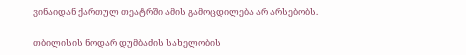ვინაიდან ქართულ თეატრში ამის გამოცდილება არ არსებობს.

თბილისის ნოდარ დუმბაძის სახელობის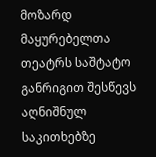მოზარდ მაყურებელთა თეატრს საშტატო განრიგით შესწევს აღნიშნულ საკითხებზე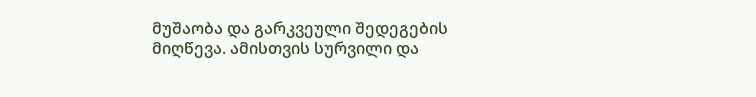მუშაობა და გარკვეული შედეგების მიღწევა. ამისთვის სურვილი და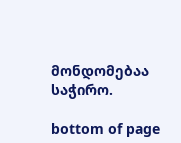მონდომებაა საჭირო.

bottom of page